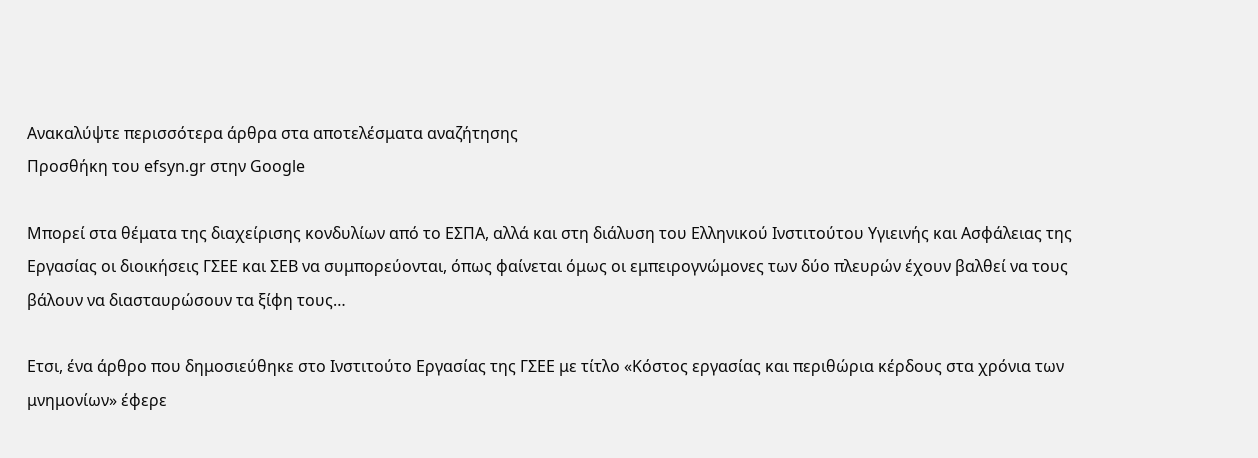Ανακαλύψτε περισσότερα άρθρα στα αποτελέσματα αναζήτησης
Προσθήκη του efsyn.gr στην Google

Μπορεί στα θέματα της διαχείρισης κονδυλίων από το ΕΣΠΑ, αλλά και στη διάλυση του Ελληνικού Ινστιτούτου Υγιεινής και Ασφάλειας της Εργασίας οι διοικήσεις ΓΣΕΕ και ΣΕΒ να συμπορεύονται, όπως φαίνεται όμως οι εμπειρογνώμονες των δύο πλευρών έχουν βαλθεί να τους βάλουν να διασταυρώσουν τα ξίφη τους…

Ετσι, ένα άρθρο που δημοσιεύθηκε στο Ινστιτούτο Εργασίας της ΓΣΕΕ με τίτλο «Κόστος εργασίας και περιθώρια κέρδους στα χρόνια των μνημονίων» έφερε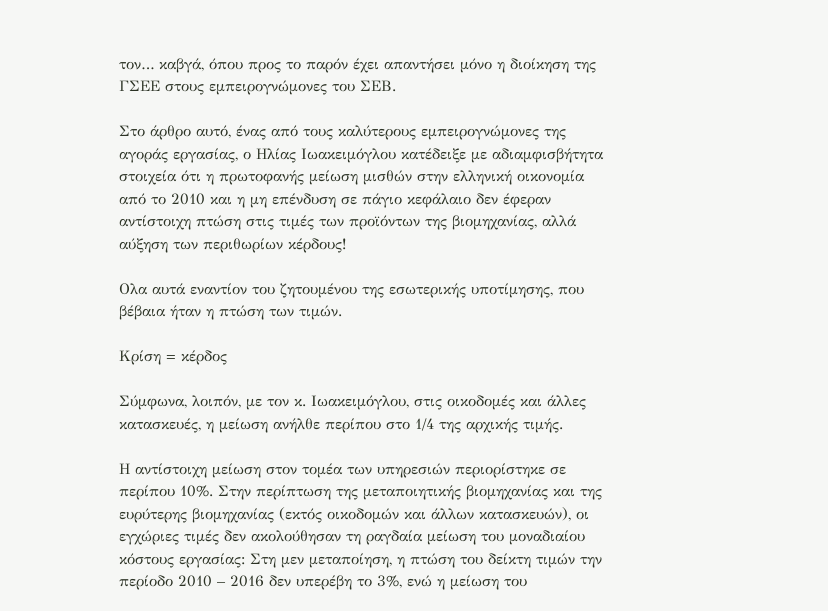τον… καβγά, όπου προς το παρόν έχει απαντήσει μόνο η διοίκηση της ΓΣΕΕ στους εμπειρογνώμονες του ΣΕΒ.

Στο άρθρο αυτό, ένας από τους καλύτερους εμπειρογνώμονες της αγοράς εργασίας, ο Ηλίας Ιωακειμόγλου κατέδειξε με αδιαμφισβήτητα στοιχεία ότι η πρωτοφανής μείωση μισθών στην ελληνική οικονομία από το 2010 και η μη επένδυση σε πάγιο κεφάλαιο δεν έφεραν αντίστοιχη πτώση στις τιμές των προϊόντων της βιομηχανίας, αλλά αύξηση των περιθωρίων κέρδους!

Ολα αυτά εναντίον του ζητουμένου της εσωτερικής υποτίμησης, που βέβαια ήταν η πτώση των τιμών.

Κρίση = κέρδος

Σύμφωνα, λοιπόν, με τον κ. Ιωακειμόγλου, στις οικοδομές και άλλες κατασκευές, η μείωση ανήλθε περίπου στο 1/4 της αρχικής τιμής.

Η αντίστοιχη μείωση στον τομέα των υπηρεσιών περιορίστηκε σε περίπου 10%. Στην περίπτωση της μεταποιητικής βιομηχανίας και της ευρύτερης βιομηχανίας (εκτός οικοδομών και άλλων κατασκευών), οι εγχώριες τιμές δεν ακολούθησαν τη ραγδαία μείωση του μοναδιαίου κόστους εργασίας: Στη μεν μεταποίηση, η πτώση του δείκτη τιμών την περίοδο 2010 – 2016 δεν υπερέβη το 3%, ενώ η μείωση του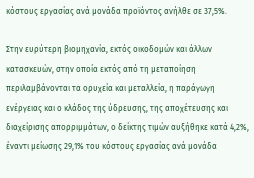κόστους εργασίας ανά μονάδα προϊόντος ανήλθε σε 37,5%.

Στην ευρύτερη βιομηχανία, εκτός οικοδομών και άλλων κατασκευών, στην οποία εκτός από τη μεταποίηση περιλαμβάνονται τα ορυχεία και μεταλλεία, η παράγωγη ενέργειας και ο κλάδος της ύδρευσης, της αποχέτευσης και διαχείρισης απορριμμάτων, ο δείκτης τιμών αυξήθηκε κατά 4,2%, έναντι μείωσης 29,1% του κόστους εργασίας ανά μονάδα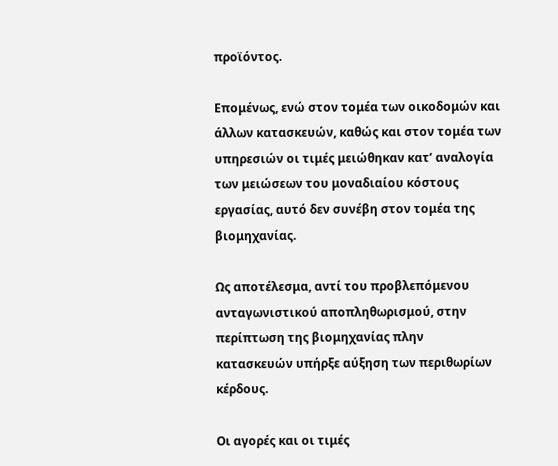προϊόντος.

Επομένως, ενώ στον τομέα των οικοδομών και άλλων κατασκευών, καθώς και στον τομέα των υπηρεσιών οι τιμές μειώθηκαν κατ’ αναλογία των μειώσεων του μοναδιαίου κόστους εργασίας, αυτό δεν συνέβη στον τομέα της βιομηχανίας.

Ως αποτέλεσμα, αντί του προβλεπόμενου ανταγωνιστικού αποπληθωρισμού, στην περίπτωση της βιομηχανίας πλην κατασκευών υπήρξε αύξηση των περιθωρίων κέρδους.

Οι αγορές και οι τιμές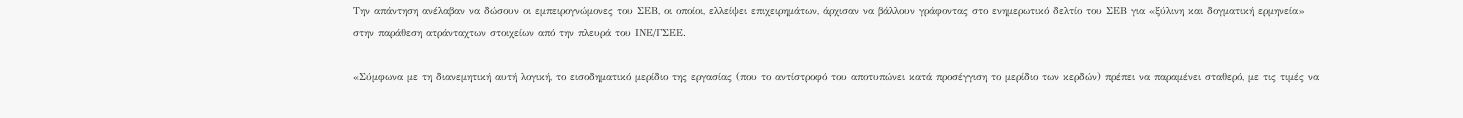Την απάντηση ανέλαβαν να δώσουν οι εμπειρογνώμονες του ΣΕΒ, οι οποίοι, ελλείψει επιχειρημάτων, άρχισαν να βάλλουν γράφοντας στο ενημερωτικό δελτίο του ΣΕΒ για «ξύλινη και δογματική ερμηνεία» στην παράθεση ατράνταχτων στοιχείων από την πλευρά του ΙΝΕ/ΓΣΕΕ.

«Σύμφωνα με τη διανεμητική αυτή λογική, το εισοδηματικό μερίδιο της εργασίας (που το αντίστροφό του αποτυπώνει κατά προσέγγιση το μερίδιο των κερδών) πρέπει να παραμένει σταθερό, με τις τιμές να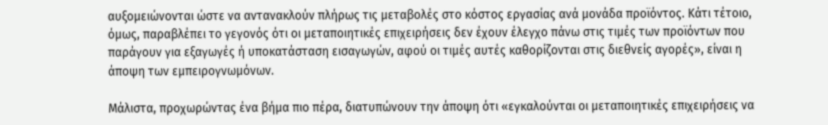αυξομειώνονται ώστε να αντανακλούν πλήρως τις μεταβολές στο κόστος εργασίας ανά μονάδα προϊόντος. Κάτι τέτοιο, όμως, παραβλέπει το γεγονός ότι οι μεταποιητικές επιχειρήσεις δεν έχουν έλεγχο πάνω στις τιμές των προϊόντων που παράγουν για εξαγωγές ή υποκατάσταση εισαγωγών, αφού οι τιμές αυτές καθορίζονται στις διεθνείς αγορές», είναι η άποψη των εμπειρογνωμόνων.

Μάλιστα, προχωρώντας ένα βήμα πιο πέρα, διατυπώνουν την άποψη ότι «εγκαλούνται οι μεταποιητικές επιχειρήσεις να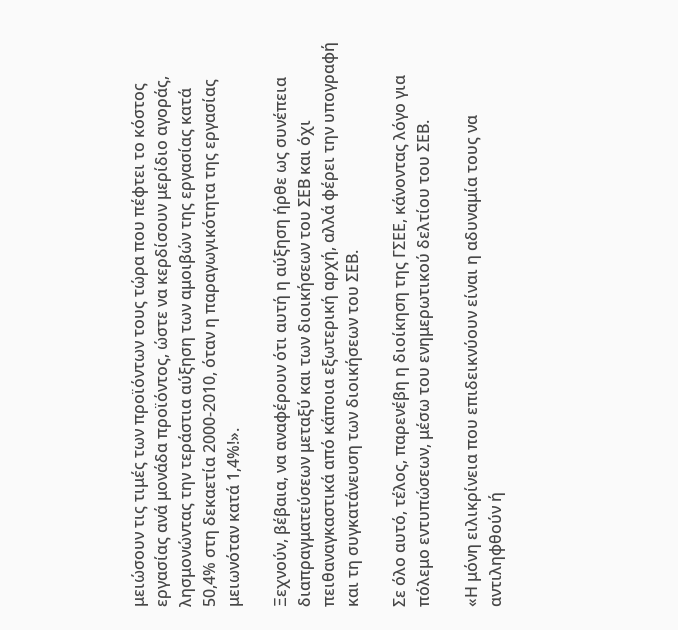μειώσουν τις τιμές των προϊόντων τους τώρα που πέφτει το κόστος εργασίας ανά μονάδα προϊόντος, ώστε να κερδίσουν μερίδιο αγοράς, λησμονώντας την τεράστια αύξηση των αμοιβών της εργασίας κατά 50,4% στη δεκαετία 2000-2010, όταν η παραγωγικότητα της εργασίας μειωνόταν κατά 1,4%!».

Ξεχνούν, βέβαια, να αναφέρουν ότι αυτή η αύξηση ήρθε ως συνέπεια διαπραγματεύσεων μεταξύ και των διοικήσεων του ΣΕΒ και όχι πειθαναγκαστικά από κάποια εξωτερική αρχή, αλλά φέρει την υπογραφή και τη συγκατάνευση των διοικήσεων του ΣΕΒ.

Σε όλο αυτό, τέλος, παρενέβη η διοίκηση της ΓΣΕΕ, κάνοντας λόγο για πόλεμο εντυπώσεων, μέσω του ενημερωτικού δελτίου του ΣΕΒ.

«Η μόνη ειλικρίνεια που επιδεικνύουν είναι η αδυναμία τους να αντιληφθούν ή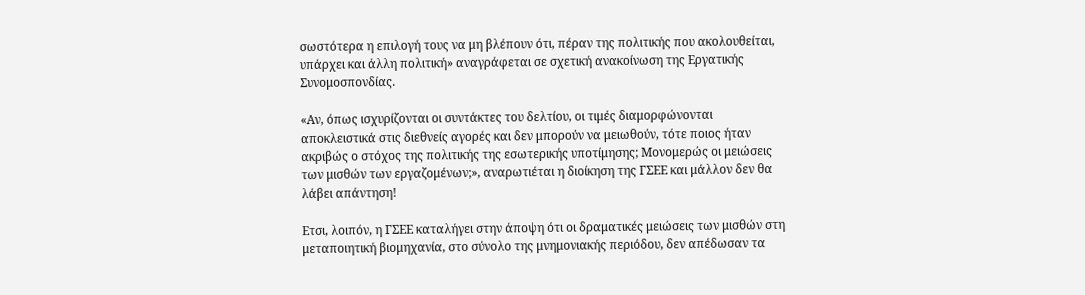σωστότερα η επιλογή τους να μη βλέπουν ότι, πέραν της πολιτικής που ακολουθείται, υπάρχει και άλλη πολιτική» αναγράφεται σε σχετική ανακοίνωση της Εργατικής Συνομοσπονδίας.

«Αν, όπως ισχυρίζονται οι συντάκτες του δελτίου, οι τιμές διαμορφώνονται αποκλειστικά στις διεθνείς αγορές και δεν μπορούν να μειωθούν, τότε ποιος ήταν ακριβώς ο στόχος της πολιτικής της εσωτερικής υποτίμησης; Μονομερώς οι μειώσεις των μισθών των εργαζομένων;», αναρωτιέται η διοίκηση της ΓΣΕΕ και μάλλον δεν θα λάβει απάντηση!

Ετσι, λοιπόν, η ΓΣΕΕ καταλήγει στην άποψη ότι οι δραματικές μειώσεις των μισθών στη μεταποιητική βιομηχανία, στο σύνολο της μνημονιακής περιόδου, δεν απέδωσαν τα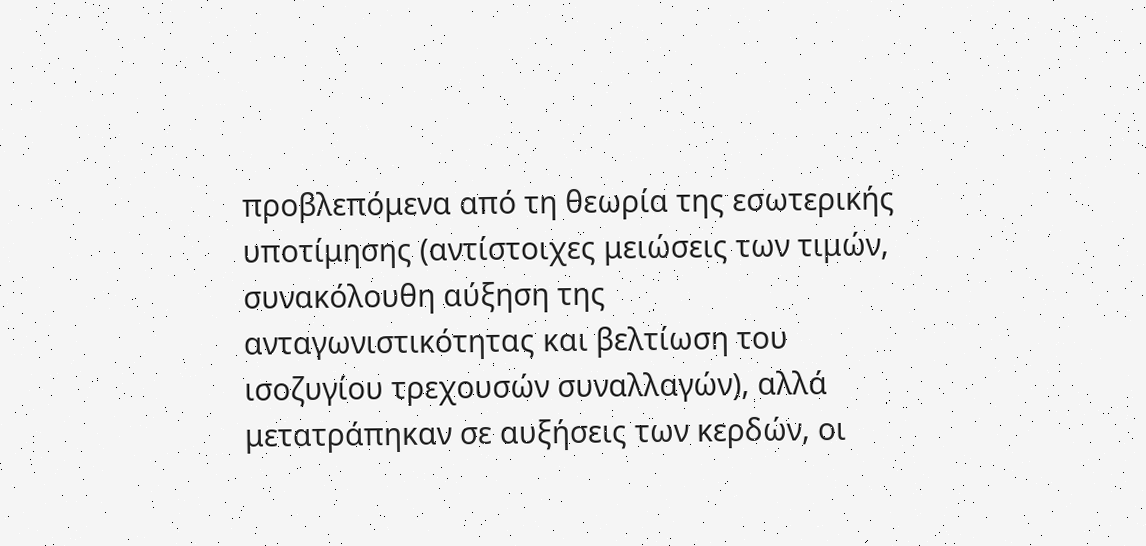προβλεπόμενα από τη θεωρία της εσωτερικής υποτίμησης (αντίστοιχες μειώσεις των τιμών, συνακόλουθη αύξηση της ανταγωνιστικότητας και βελτίωση του ισοζυγίου τρεχουσών συναλλαγών), αλλά μετατράπηκαν σε αυξήσεις των κερδών, οι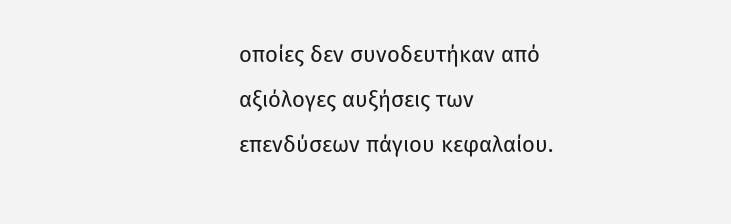οποίες δεν συνοδευτήκαν από αξιόλογες αυξήσεις των επενδύσεων πάγιου κεφαλαίου.